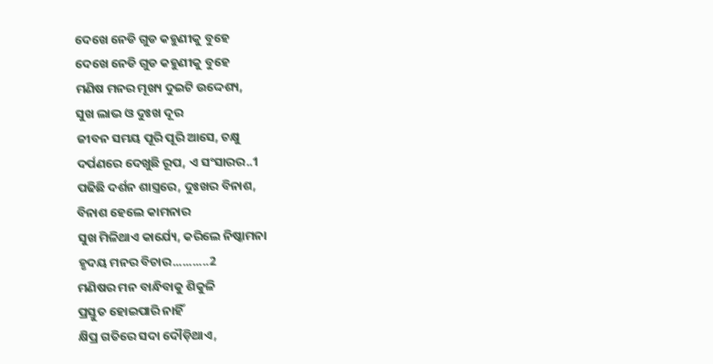ଦେଖେ ନେଡି ଗୁଡ କହୁଣୀକୁ ବୁହେ
ଦେଖେ ନେଡି ଗୁଡ କହୁଣୀକୁ ବୁହେ
ମଣିଷ ମନର ମୂଖ୍ୟ ଦୁଇଟି ଉଦ୍ଦେଶ୍ୟ,
ସୁଖ ଲାଭ ଓ ଦୁଃଖ ଦୂର
ଜୀବନ ସମୟ ପୂରି ପୂରି ଆସେ, ଚକ୍ଷୁ
ଦର୍ପଣରେ ଦେଖୁଛି ରୂପ, ଏ ସଂସାରର..1
ପଢିଛି ଦର୍ଶନ ଶାସ୍ତ୍ରରେ, ଦୁଃଖର ବିନାଶ,
ବିନାଶ ହେଲେ କାମନାର
ସୁଖ ମିଳିଥାଏ କାର୍ଯ୍ୟେ, କରିଲେ ନିଷ୍କାମନା
ହୃଦୟ ମନର ବିଚାର...........2
ମଣିଷର ମନ ବାନ୍ଧିବାକୁ ଶିକୁଳି
ପ୍ରସ୍ତୁତ ହୋଇପାରି ନାହିଁ
କ୍ଷିପ୍ର ଗତିରେ ସଦା ଦୌଡ଼ିଥାଏ,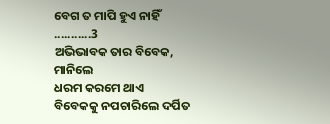ବେଗ ତ ମାପି ହୁଏ ନାହିଁ ...........3
ଅଭିଭାବକ ତାର ବିବେକ, ମାନିଲେ
ଧରମ କରମେ ଥାଏ
ବିବେକକୁ ନପଚାରିଲେ ଦର୍ପିତ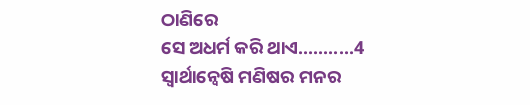ଠାଣିରେ
ସେ ଅଧର୍ମ କରି ଥାଏ...........4
ସ୍ୱାର୍ଥାନ୍ୱେଷି ମଣିଷର ମନର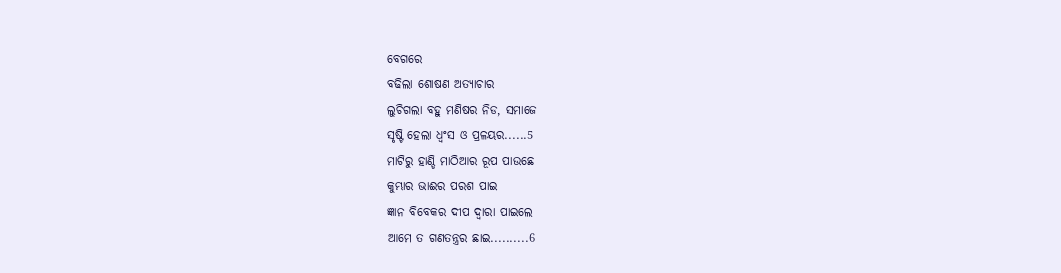ବେଗରେ
ବଢିଲା ଶୋଷଣ ଅତ୍ୟାଚାର
ଲୁଚିଗଲା ବହୁ ମଣିଷର ନିଡ, ସମାଜେ
ସୃଷ୍ଟି ହେଲା ଧ୍ୱଂସ ଓ ପ୍ରଳୟର......5
ମାଟିରୁ ହାଣ୍ଡି ମାଠିଆର ରୂପ ପାଉଛେ
କୁମ୍ଭାର ଭାଈର ପରଶ ପାଇ
ଜ୍ଞାନ ବିବେକର ଦୀପ ଦ୍ୱାରା ପାଇଲେ
ଆମେ ତ ଗଣତନ୍ତ୍ରର ଛାଇ..........6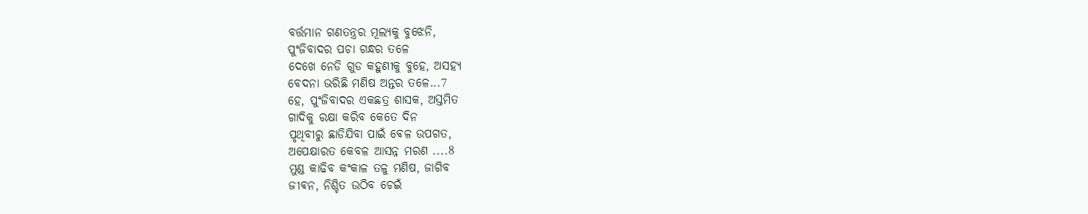ବର୍ତ୍ତମାନ ଗଣତନ୍ତ୍ରର ମୂଲ୍ୟକୁ ବୁଝେନି,
ପୁଂଜିବାଦର ପଚା ଗନ୍ଧର ତଳେ
ଦେଖେ ନେଡି ଗୁଡ କହୁଣୀକୁ ବୁହେ, ଅସହ୍ୟ
ବେଦନା ଭରିଛି ମଣିଷ ଅନ୍ତର ତଳେ...7
ହେ, ପୁଂଜିବାଦର ଏକଛତ୍ର ଶାସକ, ଅସ୍ତମିତ
ଗାଦିକୁ ରକ୍ଷା କରିବ କେତେ ଦିନ
ପୃଥିବୀରୁ ଛାଡିଯିବା ପାଇଁ ଵେଳ ଉପଗତ,
ଅପେକ୍ଷାରତ କେବଳ ଆସନ୍ନ ମରଣ ....8
ମୁଣ୍ଡ କାଢିବ କଂକାଳ ତଳୁ ମଣିଷ, ଜାଗିବ
ଜୀଵନ, ନିଶ୍ଚିତ ଉଠିବ ଚେଇଁ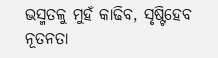ଭସ୍ମତଳୁ ମୁହଁ କାଢିବ, ସୃଷ୍ଟିହେବ ନୂତନତା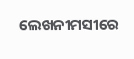ଲେଖନୀମସୀରେ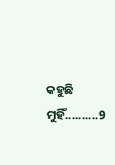କହୁଛି ମୁହିଁ..........9